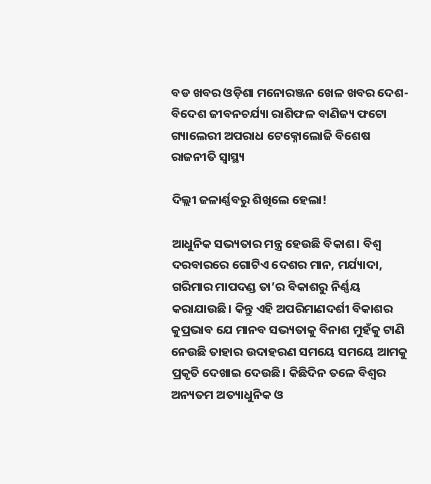ବଡ ଖବର ଓଡ଼ିଶା ମନୋରଞ୍ଜନ ଖେଳ ଖବର ଦେଶ- ବିଦେଶ ଜୀବନଚର୍ଯ୍ୟା ରାଶିଫଳ ବାଣିଜ୍ୟ ଫଟୋ ଗ୍ୟାଲେରୀ ଅପରାଧ ଟେକ୍ନୋଲୋଜି ବିଶେଷ ରାଜନୀତି ସ୍ଵାସ୍ଥ୍ୟ

ଦିଲ୍ଲୀ ଜଳାର୍ଣ୍ଣବରୁ ଶିଖିଲେ ହେଲା!

ଆଧୁନିକ ସଭ୍ୟତାର ମନ୍ତ୍ର ହେଉଛି ବିକାଶ। ବିଶ୍ୱ ଦରବାରରେ ଗୋଟିଏ ଦେଶର ମାନ, ମର୍ଯ୍ୟାଦା, ଗରିମାର ମାପଦଣ୍ଡ ତା’ର ବିକାଶରୁ ନିର୍ଣ୍ଣୟ କରାଯାଉଛି। କିନ୍ତୁ ଏହି ଅପରିମାଣଦର୍ଶୀ ବିକାଶର କୁପ୍ରଭାବ ଯେ ମାନବ ସଭ୍ୟତାକୁ ବିନାଶ ମୁହଁକୁ ଟାଣି ନେଉଛି ତାହାର ଉଦାହରଣ ସମୟେ ସମୟେ ଆମକୁ ପ୍ରକୃତି ଦେଖାଇ ଦେଉଛି। କିଛିଦିନ ତଳେ ବିଶ୍ୱର ଅନ୍ୟତମ ଅତ୍ୟାଧୁନିକ ଓ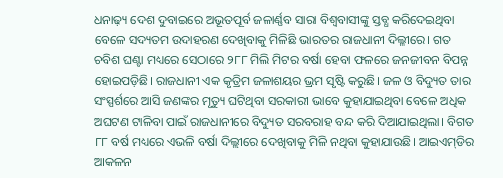ଧନାଢ଼୍ୟ ଦେଶ ଦୁବାଇରେ ଅଭୂତପୂର୍ବ ଜଳାର୍ଣ୍ଣବ ସାରା ବିଶ୍ୱବାସୀଙ୍କୁ ସ୍ତବ୍ଧ କରିଦେଇଥିବା ବେଳେ ସଦ୍ୟତମ ଉଦାହରଣ ଦେଖିବାକୁ ମିଳିଛି ଭାରତର ରାଜଧାନୀ ଦିଲ୍ଳୀରେ। ଗତ ଚବିଶ ଘଣ୍ଟା ମଧ୍ୟରେ ସେଠାରେ ୨୮୮ ମିଲି ମିଟର ବର୍ଷା ହେବା ଫଳରେ ଜନଜୀବନ ବିପନ୍ନ ହୋଇପଡ଼ିଛି। ରାଜଧାନୀ ଏକ କୃତ୍ରିମ ଜଳାଶୟର ଭ୍ରମ ସୃଷ୍ଟି କରୁଛି। ଜଳ ଓ ବିଦ୍ୟୁତ ତାର ସଂସ୍ପର୍ଶରେ ଆସି ଜଣଙ୍କର ମୃତ୍ୟୁ ଘଟିଥିବା ସରକାରୀ ଭାବେ କୁହାଯାଇଥିବା ବେଳେ ଅଧିକ ଅଘଟଣ ଟାଳିବା ପାଇଁ ରାଜଧାନୀରେ ବିଦ୍ୟୁତ ସରବରାହ ବନ୍ଦ କରି ଦିଆଯାଇଥିଲା। ବିଗତ ୮୮ ବର୍ଷ ମଧ୍ୟରେ ଏଭଳି ବର୍ଷା ଦିଲ୍ଲୀରେ ଦେଖିବାକୁ ମିଳି ନଥିବା କୁହାଯାଉଛି। ଆଇଏମ୍‌‌ଡିର ଆକଳନ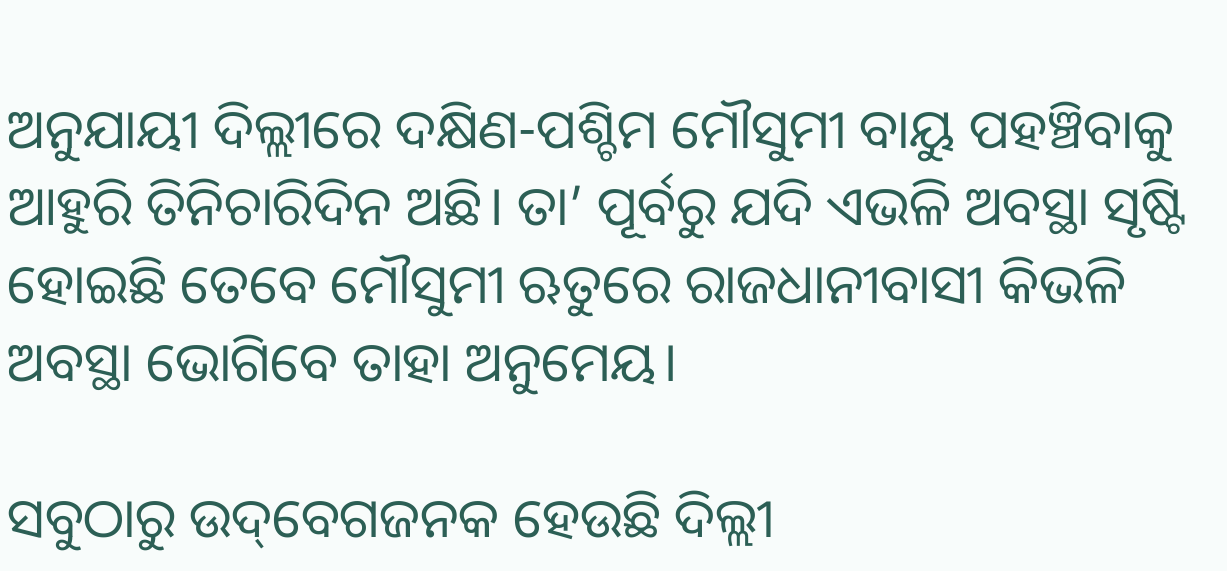ଅନୁଯାୟୀ ଦିଲ୍ଲୀରେ ଦକ୍ଷିଣ-ପଶ୍ଚିମ ମୌସୁମୀ ବାୟୁ ପହଞ୍ଚିବାକୁ ଆହୁରି ତିନିଚାରିଦିନ ଅଛି। ତା’ ପୂର୍ବରୁ ଯଦି ଏଭଳି ଅବସ୍ଥା ସୃଷ୍ଟି ହୋଇଛି ତେବେ ମୌସୁମୀ ଋତୁରେ ରାଜଧାନୀବାସୀ କିଭଳି ଅବସ୍ଥା ଭୋଗିବେ ତାହା ଅନୁମେୟ।

ସବୁଠାରୁ ଉଦ୍‌‌ବେଗଜନକ ହେଉଛି ଦିଲ୍ଲୀ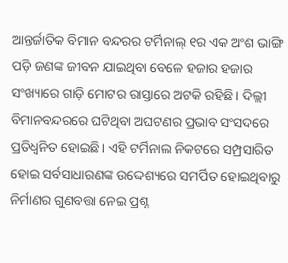ଆନ୍ତର୍ଜାତିକ ବିମାନ ବନ୍ଦରର ଟର୍ମିନାଲ୍‌‌ ୧ର ଏକ ଅଂଶ ଭାଙ୍ଗି ପଡ଼ି ଜଣଙ୍କ ଜୀବନ ଯାଇଥିବା ବେଳେ ହଜାର ହଜାର ସଂଖ୍ୟାରେ ଗାଡ଼ି ମୋଟର ରାସ୍ତାରେ ଅଟକି ରହିଛି। ଦିଲ୍ଲୀ ବିମାନବନ୍ଦରରେ ଘଟିଥିବା ଅଘଟଣର ପ୍ରଭାବ ସଂସଦରେ ପ୍ରତିଧ୍ୱନିତ ହୋଇଛି। ଏହି ଟର୍ମିନାଲ ନିକଟରେ ସମ୍ପ୍ରସାରିତ ହୋଇ ସର୍ବସାଧାରଣଙ୍କ ଉଦ୍ଦେଶ୍ୟରେ ସମର୍ପିତ ହୋଇଥିବାରୁ ନିର୍ମାଣର ଗୁଣବତ୍ତା ନେଇ ପ୍ରଶ୍ନ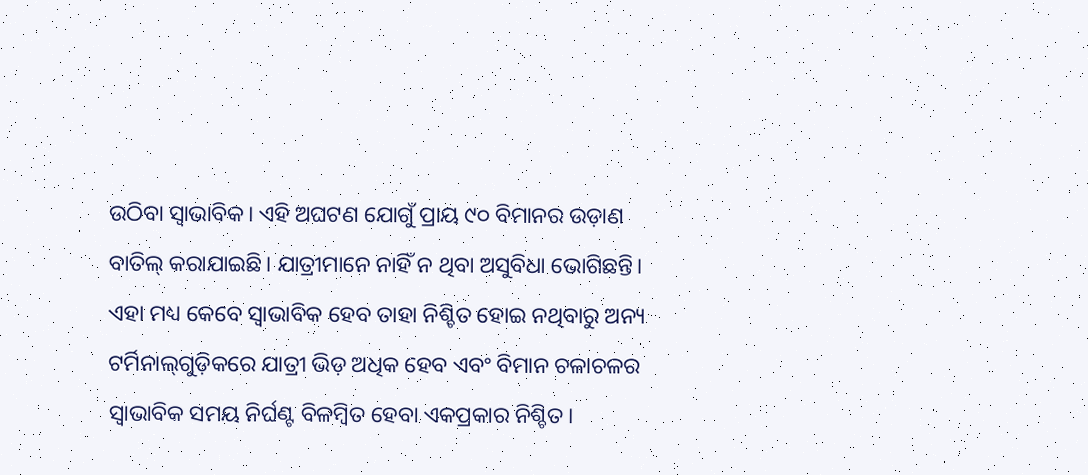ଉଠିବା ସ୍ୱାଭାବିକ। ଏହି ଅଘଟଣ ଯୋଗୁଁ ପ୍ରାୟ ୯୦ ବିମାନର ଉଡ଼ାଣ ବାତିଲ୍‌‌ କରାଯାଇଛି। ଯାତ୍ରୀମାନେ ନାହିଁ ନ ଥିବା ଅସୁବିଧା ଭୋଗିଛନ୍ତି। ଏହା ମଧ୍ୟ କେବେ ସ୍ୱାଭାବିକ ହେବ ତାହା ନିଶ୍ଚିତ ହୋଇ ନଥିବାରୁ ଅନ୍ୟ ଟର୍ମିନାଲ୍‌‌ଗୁଡ଼ିକରେ ଯାତ୍ରୀ ଭିଡ଼ ଅଧିକ ହେବ ଏବଂ ବିମାନ ଚଳାଚଳର ସ୍ୱାଭାବିକ ସମୟ ନିର୍ଘଣ୍ଟ ବିଳମ୍ବିତ ହେବା ଏକପ୍ରକାର ନିଶ୍ଚିତ।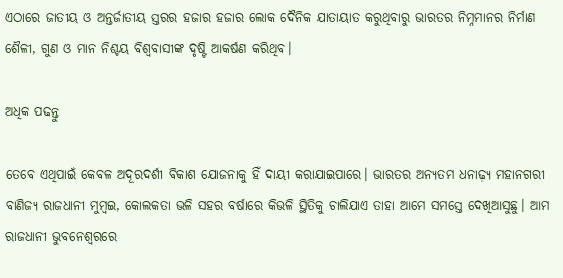ଏଠାରେ ଜାତୀୟ ଓ ଅନ୍ତର୍ଜାତୀୟ ସ୍ତରର ହଜାର ହଜାର ଲୋକ ଦୈନିକ ଯାତାୟାତ କରୁଥିବାରୁ ଭାରତର ନିମ୍ନମାନର ନିର୍ମାଣ ଶୈଳୀ, ଗୁଣ ଓ ମାନ ନିଶ୍ଚୟ ବିଶ୍ୱବାସୀଙ୍କ ଦୃଷ୍ଟି ଆକର୍ଷଣ କରିଥିବ।

ଅଧିକ ପଢନ୍ତୁ

ତେବେ ଏଥିପାଇଁ କେବଳ ଅଦୂରଦର୍ଶୀ ବିକାଶ ଯୋଜନାକୁ ହିଁ ଦାୟୀ କରାଯାଇପାରେ। ଭାରତର ଅନ୍ୟତମ ଧନାଢ଼୍ୟ ମହାନଗରୀ ବାଣିଜ୍ୟ ରାଜଧାନୀ ମୁମ୍ବଇ, କୋଲକତା ଭଳି ସହର ବର୍ଷାରେ କିଭଳି ସ୍ଥିତିକୁ ଚାଲିଯାଏ ତାହା ଆମେ ସମସ୍ତେ ଦେଖିଆସୁଛୁ। ଆମ ରାଜଧାନୀ ଭୁବନେଶ୍ୱରରେ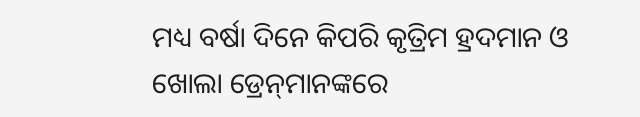ମଧ୍ୟ ବର୍ଷା ଦିନେ କିପରି କୃତ୍ରିମ ହ୍ରଦମାନ ଓ ଖୋଲା ଡ୍ରେନ୍‌‌ମାନଙ୍କରେ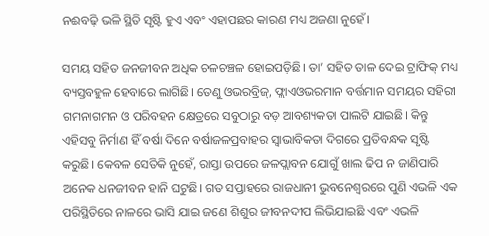ନଈବଢ଼ି ଭଳି ସ୍ଥିତି ସୃଷ୍ଟି ହୁଏ ଏବଂ ଏହାପଛର କାରଣ ମଧ୍ୟ ଅଜଣା ନୁହେଁ।

ସମୟ ସହିତ ଜନଜୀବନ ଅଧିକ ଚଳଚଞ୍ଚଳ ହୋଇପଡ଼ିଛି। ତା’ ସହିତ ତାଳ ଦେଇ ଟ୍ରାଫିକ୍‌‌ ମଧ୍ୟ ବ୍ୟସ୍ତବହୁଳ ହେବାରେ ଲାଗିଛି। ତେଣୁ ଓଭରବ୍ରିଜ୍‌‌, ଫ୍ଲାଏଓଭରମାନ ବର୍ତ୍ତମାନ ସମୟର ସହିରୀ ଗମନାଗମନ ଓ ପରିବହନ କ୍ଷେତ୍ରରେ ସବୁଠାରୁ ବଡ଼ ଆବଶ୍ୟକତା ପାଲଟି ଯାଇଛି। କିନ୍ତୁ ଏହିସବୁ ନିର୍ମାଣ ହିଁ ବର୍ଷା ଦିନେ ବର୍ଷାଜଳପ୍ରବାହର ସ୍ୱାଭାବିକତା ଦିଗରେ ପ୍ରତିବନ୍ଧକ ସୃଷ୍ଟି କରୁଛି। କେବଳ ସେତିକି ନୁହେଁ, ରାସ୍ତା ଉପରେ ଜଳପ୍ଲାବନ ଯୋଗୁଁ ଖାଲ ଢିପ ନ ଜାଣିପାରି ଅନେକ ଧନଜୀବନ ହାନି ଘଟୁଛି। ଗତ ସପ୍ତାହରେ ରାଜଧାନୀ ଭୁବନେଶ୍ୱରରେ ପୁଣି ଏଭଳି ଏକ ପରିସ୍ଥିତିରେ ନାଳରେ ଭାସି ଯାଇ ଜଣେ ଶିଶୁର ଜୀବନଦୀପ ଲିଭିଯାଇଛି ଏବଂ ଏଭଳି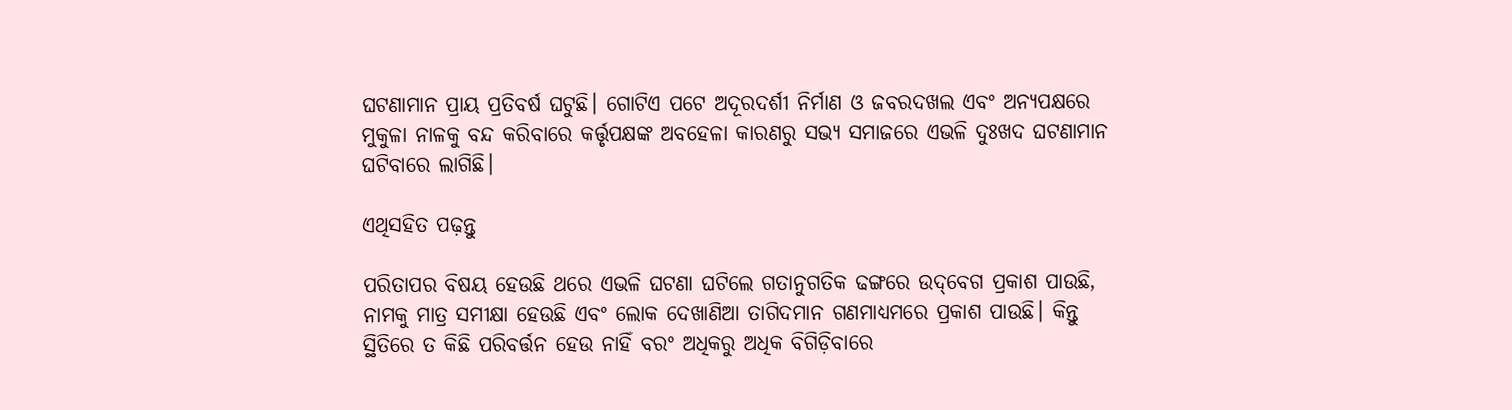ଘଟଣାମାନ ପ୍ରାୟ ପ୍ରତିବର୍ଷ ଘଟୁଛି। ଗୋଟିଏ ପଟେ ଅଦୂରଦର୍ଶୀ ନିର୍ମାଣ ଓ ଜବରଦଖଲ ଏବଂ ଅନ୍ୟପକ୍ଷରେ ମୁକୁଳା ନାଳକୁ ବନ୍ଦ କରିବାରେ କର୍ତ୍ତୃପକ୍ଷଙ୍କ ଅବହେଳା କାରଣରୁ ସଭ୍ୟ ସମାଜରେ ଏଭଳି ଦୁଃଖଦ ଘଟଣାମାନ ଘଟିବାରେ ଲାଗିଛି।

ଏଥିସହିତ ପଢ଼ନ୍ତୁ

ପରିତାପର ବିଷୟ ହେଉଛି ଥରେ ଏଭଳି ଘଟଣା ଘଟିଲେ ଗତାନୁଗତିକ ଢଙ୍ଗରେ ଉଦ୍‌‌ବେଗ ପ୍ରକାଶ ପାଉଛି, ନାମକୁ ମାତ୍ର ସମୀକ୍ଷା ହେଉଛି ଏବଂ ଲୋକ ଦେଖାଣିଆ ତାଗିଦମାନ ଗଣମାଧ୍ୟମରେ ପ୍ରକାଶ ପାଉଛି। କିନ୍ତୁ ସ୍ଥିତିରେ ତ କିଛି ପରିବର୍ତ୍ତନ ହେଉ ନାହିଁ ବରଂ ଅଧିକରୁ ଅଧିକ ବିଗିଡ଼ିବାରେ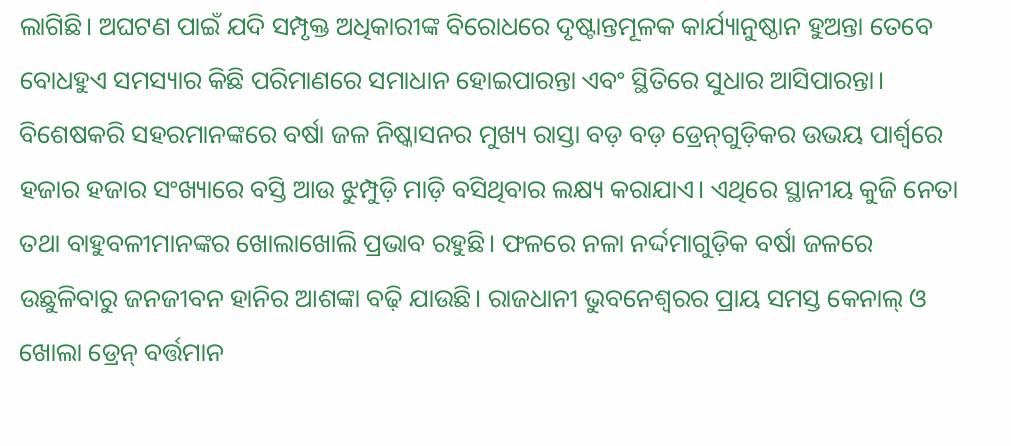ଲାଗିଛି। ଅଘଟଣ ପାଇଁ ଯଦି ସମ୍ପୃକ୍ତ ଅଧିକାରୀଙ୍କ ବିରୋଧରେ ଦୃଷ୍ଟାନ୍ତମୂଳକ କାର୍ଯ୍ୟାନୁଷ୍ଠାନ ହୁଅନ୍ତା ତେବେ ବୋଧହୁଏ ସମସ୍ୟାର କିଛି ପରିମାଣରେ ସମାଧାନ ହୋଇପାରନ୍ତା ଏବଂ ସ୍ଥିତିରେ ସୁଧାର ଆସିପାରନ୍ତା। ବିଶେଷକରି ସହରମାନଙ୍କରେ ବର୍ଷା ଜଳ ନିଷ୍କାସନର ମୁଖ୍ୟ ରାସ୍ତା ବଡ଼ ବଡ଼ ଡ୍ରେନ୍‌‌ଗୁଡ଼ିକର ଉଭୟ ପାର୍ଶ୍ବରେ ହଜାର ହଜାର ସଂଖ୍ୟାରେ ବସ୍ତି ଆଉ ଝୁମ୍ପୁଡ଼ି ମାଡ଼ି ବସିଥିବାର ଲକ୍ଷ୍ୟ କରାଯାଏ। ଏଥିରେ ସ୍ଥାନୀୟ କୁଜି ନେତା ତଥା ବାହୁବଳୀମାନଙ୍କର ଖୋଲାଖୋଲି ପ୍ରଭାବ ରହୁଛି। ଫଳରେ ନଳା ନର୍ଦ୍ଦମାଗୁଡ଼ିକ ବର୍ଷା ଜଳରେ ଉଛୁଳିବାରୁ ଜନଜୀବନ ହାନିର ଆଶଙ୍କା ବଢ଼ି ଯାଉଛି। ରାଜଧାନୀ ଭୁବନେଶ୍ୱରର ପ୍ରାୟ ସମସ୍ତ କେନାଲ୍‌‌ ଓ ଖୋଲା ଡ୍ରେନ୍‌‌ ବର୍ତ୍ତମାନ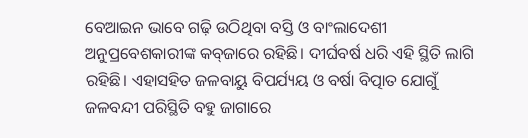ବେଆଇନ ଭାବେ ଗଢ଼ି ଉଠିଥିବା ବସ୍ତି ଓ ବାଂଲାଦେଶୀ ଅନୁପ୍ରବେଶକାରୀଙ୍କ କବ୍‌‌ଜାରେ ରହିଛି। ଦୀର୍ଘବର୍ଷ ଧରି ଏହି ସ୍ଥିତି ଲାଗି ରହିଛି। ଏହାସହିତ ଜଳବାୟୁ ବିପର୍ଯ୍ୟୟ ଓ ବର୍ଷା ବିତ୍ପାତ ଯୋଗୁଁ ଜଳବନ୍ଦୀ ପରିସ୍ଥିତି ବହୁ ଜାଗାରେ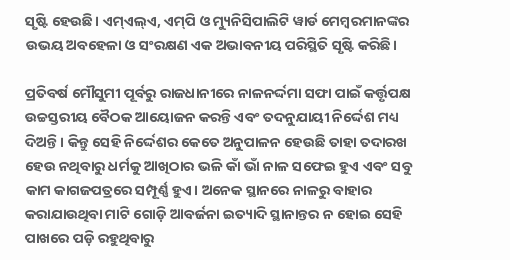ସୃଷ୍ଟି ହେଉଛି। ଏମ୍‌‌ଏଲ୍‌‌ଏ, ଏମ୍‌‌ପି ଓ ମ୍ୟୁନିସିପାଲିଟି ୱାର୍ଡ ମେମ୍ବରମାନଙ୍କର ଉଭୟ ଅବହେଳା ଓ ସଂରକ୍ଷଣ ଏକ ଅଭାବନୀୟ ପରିସ୍ଥିତି ସୃଷ୍ଟି କରିଛି।

ପ୍ରତିବର୍ଷ ମୌସୁମୀ ପୂର୍ବରୁ ରାଜଧାନୀରେ ନାଳନର୍ଦ୍ଦମା ସଫା ପାଇଁ କର୍ତ୍ତୃପକ୍ଷ ଉଚ୍ଚସ୍ତରୀୟ ବୈଠକ ଆୟୋଜନ କରନ୍ତି ଏବଂ ତଦନୁଯାୟୀ ନିର୍ଦ୍ଦେଶ ମଧ୍ୟ ଦିଅନ୍ତି। କିନ୍ତୁ ସେହି ନିର୍ଦ୍ଦେଶର କେତେ ଅନୁପାଳନ ହେଉଛି ତାହା ତଦାରଖ ହେଉ ନଥିବାରୁ ଧର୍ମକୁ ଆଖିଠାର ଭଳି କାଁ ଭାଁ ନାଳ ସଫେଇ ହୁଏ ଏବଂ ସବୁ କାମ କାଗଜପତ୍ରରେ ସମ୍ପୂର୍ଣ୍ଣ ହୁଏ। ଅନେକ ସ୍ଥାନରେ ନାଳରୁ ବାହାର କରାଯାଉଥିବା ମାଟି ଗୋଡ଼ି ଆବର୍ଜନା ଇତ୍ୟାଦି ସ୍ଥାନାନ୍ତର ନ ହୋଇ ସେହି ପାଖରେ ପଡ଼ି ରହୁଥିବାରୁ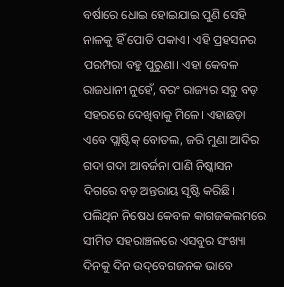ବର୍ଷାରେ ଧୋଇ ହୋଇଯାଇ ପୁଣି ସେହି ନାଳକୁ ହିଁ ପୋତି ପକାଏ। ଏହି ପ୍ରହସନର ପରମ୍ପରା ବହୁ ପୁରୁଣା। ଏହା କେବଳ ରାଜଧାନୀ ନୁହେଁ, ବରଂ ରାଜ୍ୟର ସବୁ ବଡ଼ ସହରରେ ଦେଖିବାକୁ ମିଳେ। ଏହାଛଡ଼ା ଏବେ ପ୍ଲାଷ୍ଟିକ୍‌‌ ବୋତଲ, ଜରି ମୁଣା ଆଦିର ଗଦା ଗଦା ଆବର୍ଜନା ପାଣି ନିଷ୍କାସନ ଦିଗରେ ବଡ଼ ଅନ୍ତରାୟ ସୃଷ୍ଟି କରିଛି। ପଲିଥିନ ନିଷେଧ କେବଳ କାଗଜକଲମରେ ସୀମିତ ସହରାଞ୍ଚଳରେ ଏସବୁର ସଂଖ୍ୟା ଦିନକୁ ଦିନ ଉଦ୍‌‌ବେଗଜନକ ଭାବେ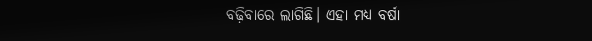ବଢ଼ିବାରେ ଲାଗିଛି। ଏହା ମଧ୍ୟ ବର୍ଷା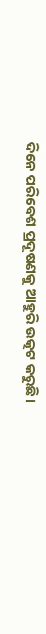ଦିନେ ପରିବେଶ ପ୍ରଦୂଷଣକୁ ଆହୁରି ଉତ୍କଟ କରୁଛି।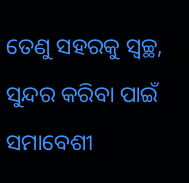ତେଣୁ ସହରକୁ ସ୍ୱଚ୍ଛ, ସୁନ୍ଦର କରିବା ପାଇଁ ସମାବେଶୀ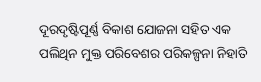ଦୂରଦୃଷ୍ଟିପୂର୍ଣ୍ଣ ବିକାଶ ଯୋଜନା ସହିତ ଏକ ପଲିଥିନ ମୁକ୍ତ ପରିବେଶର ପରିକଳ୍ପନା ନିହାତି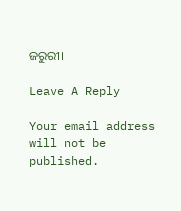ଜରୁରୀ।

Leave A Reply

Your email address will not be published.